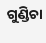ଗୁଣ୍ଡିଚା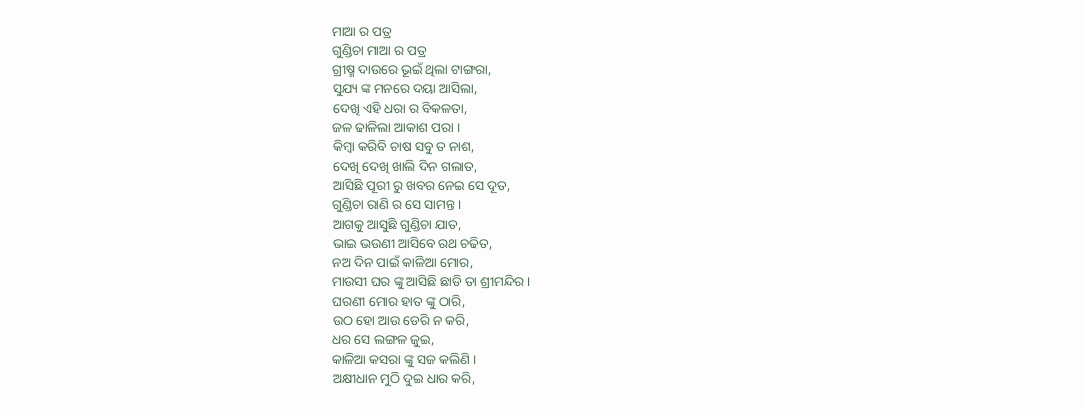ମାଆ ର ପତ୍ର
ଗୁଣ୍ଡିଚା ମାଆ ର ପତ୍ର
ଗ୍ରୀଷ୍ମ ଦାଉରେ ଭୂଇଁ ଥିଲା ଟାଙ୍ଗରା,
ସୁଯ୍ୟ ଙ୍କ ମନରେ ଦୟା ଆସିଲା,
ଦେଖି ଏହି ଧରା ର ବିକଳତା,
ଜଳ ଢାଳିଲା ଆକାଶ ପରା ।
କିମ୍ବା କରିବି ଚାଷ ସବୁ ତ ନାଶ,
ଦେଖି ଦେଖି ଖାଲି ଦିନ ଗଲାତ,
ଆସିଛି ପୂରୀ ରୁ ଖବର ନେଇ ସେ ଦୂତ,
ଗୁଣ୍ଡିଚା ରାଣି ର ସେ ସାମନ୍ତ ।
ଆଗକୁ ଆସୁଛି ଗୁଣ୍ଡିଚା ଯାତ,
ଭାଇ ଭଉଣୀ ଆସିବେ ରଥ ଚଢିତ,
ନଅ ଦିନ ପାଇଁ କାଳିଆ ମୋର,
ମାଉସୀ ଘର ଙ୍କୁ ଆସିଛି ଛାଡି ତା ଶ୍ରୀମନ୍ଦିର ।
ଘରଣୀ ମୋର ହାତ ଙ୍କୁ ଠାରି,
ଉଠ ହୋ ଆଉ ଡେରି ନ କରି,
ଧର ସେ ଲଙ୍ଗଳ ଜୁଇ,
କାଳିଆ କସରା ଙ୍କୁ ସଜ କଲିଣି ।
ଅକ୍ଷୀଧାନ ମୁଠି ଦୁଇ ଧାର କରି,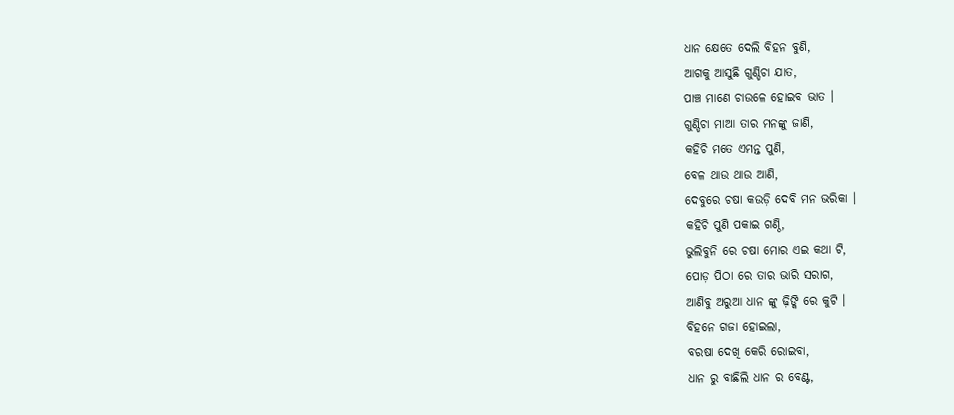ଧାନ କ୍ଷେତେ ଦେଲି ବିହନ ବୁଣି,
ଆଗକୁ ଆସୁଛି ଗୁଣ୍ଡିଚା ଯାତ,
ପାଞ୍ଚ ମାଣେ ଚାଉଳେ ହୋଇବ ଭାତ ।
ଗୁଣ୍ଡିଚା ମାଆ ତାର ମନଙ୍କୁ ଜାଣି,
କହିଚି ମତେ ଏମନ୍ତ ପୁଣି,
ବେଳ ଥାଉ ଥାଉ ଆଣି,
ଦେବୁରେ ଚଷା କଉଡ଼ି ଦେବି ମନ ଭରିକା ।
କହିଚି ପୁଣି ପକାଇ ଗଣ୍ଠି,
ଭୁଲିବୁନି ରେ ଚଷା ମୋର ଏଇ କଥା ଟି,
ପୋଡ଼ ପିଠା ରେ ତାର ଭାରି ସରାଗ,
ଆଣିବୁ ଅରୁଆ ଧାନ ଙ୍କୁ ଢ଼ିଙ୍କି ରେ କୁଟି ।
ବିହନେ ଗଜା ହୋଇଲା,
ବରଷା ଦେଖି କେରି ରୋଇବା,
ଧାନ ରୁ ବାଛିଲି ଧାନ ର ବେଣ୍ଟ,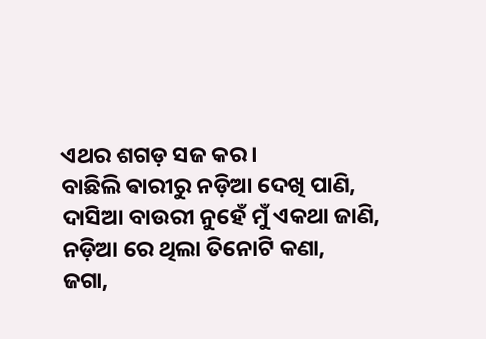ଏଥର ଶଗଡ଼ ସଜ କର ।
ବାଛିଲି ଵାରୀରୁ ନଡ଼ିଆ ଦେଖି ପାଣି,
ଦାସିଆ ବାଉରୀ ନୁହେଁ ମୁଁ ଏକଥା ଜାଣି,
ନଡ଼ିଆ ରେ ଥିଲା ତିନୋଟି କଣା,
ଜଗା,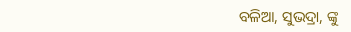ବଳିଆ, ସୁଭଦ୍ରା, ଙ୍କୁ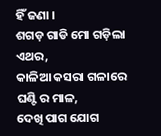ହିଁ ଜଣା ।
ଶଗଡ଼ ଗାଡି ମୋ ଗଡ଼ିଲା ଏଥର,
କାଳିଆ କସରା ଗଳାରେ ଘଣ୍ଟି ର ମାଳ,
ଦେଖି ପାଗ ଯୋଗ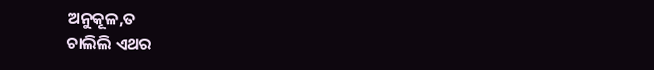ଅନୁକୂଳ,ତ
ଚାଲିଲି ଏଥର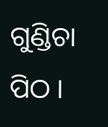ଗୁଣ୍ଡିଚା ପିଠ ।